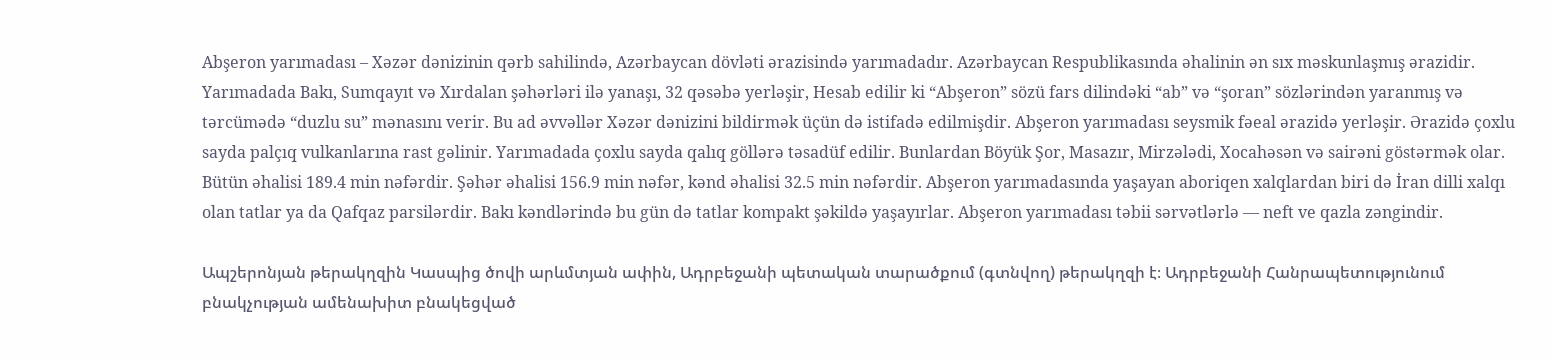Abşeron yarımadası – Xəzər dənizinin qərb sahilində, Azərbaycan dövləti ərazisində yarımadadır. Azərbaycan Respublikasında əhalinin ən sıx məskunlaşmış ərazidir. Yarımadada Bakı, Sumqayıt və Xırdalan şəhərləri ilə yanaşı, 32 qəsəbə yerləşir, Hesab edilir ki “Abşeron” sözü fars dilindəki “ab” və “şoran” sözlərindən yaranmış və tərcümədə “duzlu su” mənasını verir. Bu ad əvvəllər Xəzər dənizini bildirmək üçün də istifadə edilmişdir. Abşeron yarımadası seysmik fəeal ərazidə yerləşir. Ərazidə çoxlu sayda palçıq vulkanlarına rast gəlinir. Yarımadada çoxlu sayda qalıq göllərə təsadüf edilir. Bunlardan Böyük Şor, Masazır, Mirzələdi, Xocahəsən və sairəni göstərmək olar. Bütün əhalisi 189.4 min nəfərdir. Şəhər əhalisi 156.9 min nəfər, kənd əhalisi 32.5 min nəfərdir. Abşeron yarımadasında yaşayan aboriqen xalqlardan biri də İran dilli xalqı olan tatlar ya da Qafqaz parsilərdir. Bakı kəndlərində bu gün də tatlar kompakt şəkildə yaşayırlar. Abşeron yarımadası təbii sərvətlərlə — neft ve qazla zəngindir.

Ապշերոնյան թերակղզին Կասպից ծովի արևմտյան ափին, Ադրբեջանի պետական տարածքում (գտնվող) թերակղզի է։ Ադրբեջանի Հանրապետությունում բնակչության ամենախիտ բնակեցված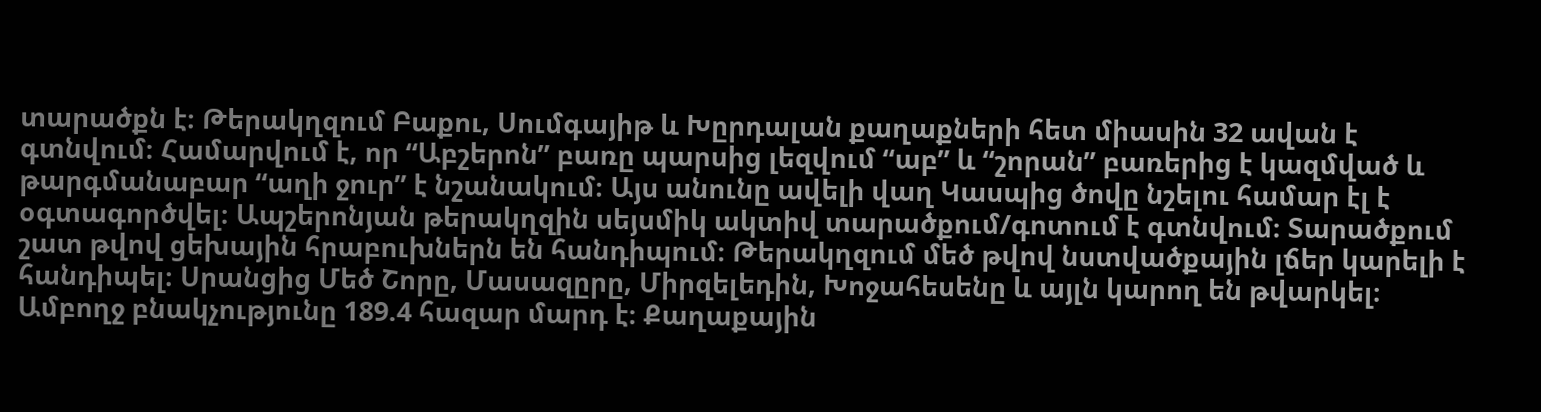տարածքն է։ Թերակղզում Բաքու, Սումգայիթ և Խըրդալան քաղաքների հետ միասին 32 ավան է գտնվում։ Համարվում է, որ “Աբշերոն” բառը պարսից լեզվում “աբ” և “շորան” բառերից է կազմված և թարգմանաբար “աղի ջուր” է նշանակում։ Այս անունը ավելի վաղ Կասպից ծովը նշելու համար էլ է օգտագործվել։ Ապշերոնյան թերակղզին սեյսմիկ ակտիվ տարածքում/գոտում է գտնվում։ Տարածքում շատ թվով ցեխային հրաբուխներն են հանդիպում։ Թերակղզում մեծ թվով նստվածքային լճեր կարելի է հանդիպել։ Սրանցից Մեծ Շորը, Մասազըրը, Միրզելեդին, Խոջահեսենը և այլն կարող են թվարկել։ Ամբողջ բնակչությունը 189.4 հազար մարդ է։ Քաղաքային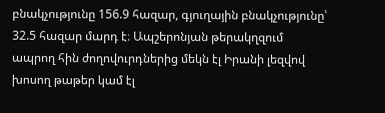բնակչությունը 156.9 հազար, գյուղային բնակչությունը՝ 32.5 հազար մարդ է։ Ապշերոնյան թերակղզում ապրող հին ժողովուրդներից մեկն էլ Իրանի լեզվով խոսող թաթեր կամ էլ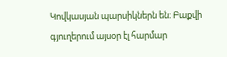Կովկասյան պարսիկներն են։ Բաքվի գյուղերում այսօր էլ հարմար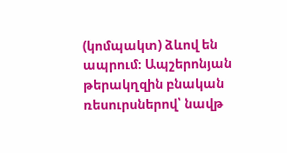(կոմպակտ) ձևով են ապրում։ Ապշերոնյան թերակղզին բնական ռեսուրսներով՝ նավթ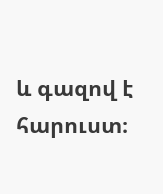և գազով է հարուստ։